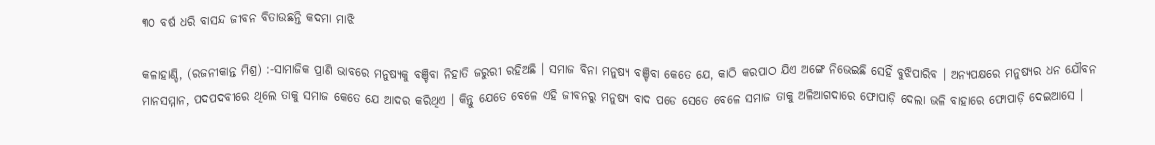୩୦ ବର୍ଷ ଧରି ବାସନ୍ଦ ଜୀବନ ବିତାଉଛନ୍ତି କଦମା ମାଝି

କଳାହାଣ୍ଡି, (ରଜନୀକାନ୍ତ ମିଶ୍ର) :-ସାମାଜିକ ପ୍ରାଣି ଭାବରେ ମନୁଷ୍ୟକୁ ବଞ୍ଚିବା ନିହାତି ଜରୁରୀ ରହିଅଛି । ସମାଜ ବିନା ମନୁଷ୍ୟ ବଞ୍ଚିବା କେତେ ଯେ, କାଠି କରପାଠ ଯିଏ ଅଙ୍ଗେ ନିଭେଇଛି ସେହିଁ ବୁଝିପାରିବ । ଅନ୍ୟପକ୍ଷରେ ମନୁଷ୍ୟର ଧନ ଯୌବନ ମାନସମ୍ମାନ, ପଦପଦବୀରେ ଥିଲେ ତାକୁ ସମାଜ କେତେ ଯେ ଆଦର କରିଥିଏ । କିନ୍ତୁ ଯେତେ ବେଳେ ଏହି ଜୀବନରୁ ମନୁଷ୍ୟ ବାଦ ପଡେ ସେତେ ବେଳେ ସମାଜ ତାକୁ ଅଳିଆଗଦାରେ ଫୋପାଡ଼ି ଦେଲା ଭଳି ବାହାରେ ଫୋପାଡ଼ି ଦେଇଆସେ ।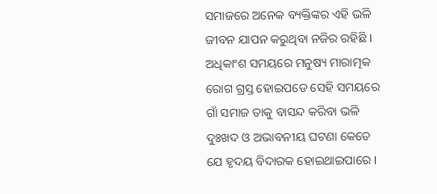ସମାଜରେ ଅନେକ ବ୍ୟକ୍ତିଙ୍କର ଏହି ଭଳି ଜୀବନ ଯାପନ କରୁଥିବା ନଜିର ରହିଛି । ଅଧିକାଂଶ ସମୟରେ ମନୁଷ୍ୟ ମାରାତ୍ମକ ରୋଗ ଗ୍ରସ୍ତ ହୋଇପଡେ ସେହି ସମୟରେ ଗାଁ ସମାଜ ତାକୁ ବାସନ୍ଦ କରିବା ଭଳି ଦୁଃଖଦ ଓ ଅଭାବନୀୟ ଘଟଣା କେତେ ଯେ ହୃଦୟ ବିଦାରକ ହୋଇଥାଇପାରେ ।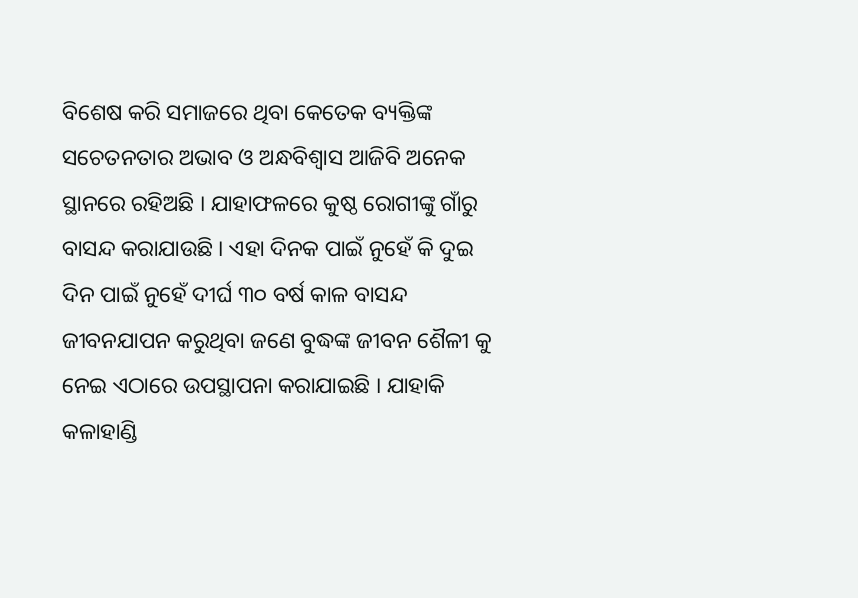ବିଶେଷ କରି ସମାଜରେ ଥିବା କେତେକ ବ୍ୟକ୍ତିଙ୍କ ସଚେତନତାର ଅଭାବ ଓ ଅନ୍ଧବିଶ୍ୱାସ ଆଜିବି ଅନେକ ସ୍ଥାନରେ ରହିଅଛି । ଯାହାଫଳରେ କୁଷ୍ଠ ରୋଗୀଙ୍କୁ ଗାଁରୁ ବାସନ୍ଦ କରାଯାଉଛି । ଏହା ଦିନକ ପାଇଁ ନୁହେଁ କି ଦୁଇ ଦିନ ପାଇଁ ନୁହେଁ ଦୀର୍ଘ ୩୦ ବର୍ଷ କାଳ ବାସନ୍ଦ ଜୀବନଯାପନ କରୁଥିବା ଜଣେ ବୁଦ୍ଧଙ୍କ ଜୀବନ ଶୈଳୀ କୁ ନେଇ ଏଠାରେ ଉପସ୍ଥାପନା କରାଯାଇଛି । ଯାହାକି କଳାହାଣ୍ଡି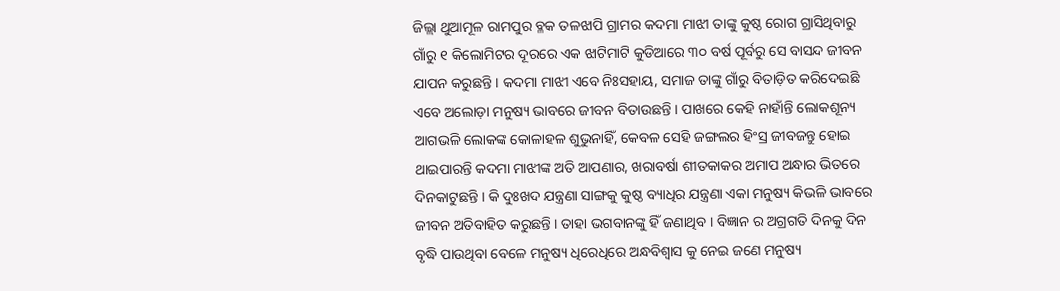ଜିଲ୍ଲା ଥୁଆମୂଳ ରାମପୁର ବ୍ଳକ ତଳଝାପି ଗ୍ରାମର କଦମା ମାଝୀ ତାଙ୍କୁ କୁଷ୍ଠ ରୋଗ ଗ୍ରାସିଥିବାରୁ ଗାଁରୁ ୧ କିଲୋମିଟର ଦୂରରେ ଏକ ଝାଟିମାଟି କୁଡିଆରେ ୩୦ ବର୍ଷ ପୂର୍ବରୁ ସେ ବାସନ୍ଦ ଜୀବନ ଯାପନ କରୁଛନ୍ତି । କଦମା ମାଝୀ ଏବେ ନିଃସହାୟ, ସମାଜ ତାଙ୍କୁ ଗାଁରୁ ବିତାଡ଼ିତ କରିଦେଇଛି ଏବେ ଅଲୋଡ଼ା ମନୁଷ୍ୟ ଭାବରେ ଜୀବନ ବିତାଉଛନ୍ତି । ପାଖରେ କେହି ନାହାଁନ୍ତି ଲୋକଶୂନ୍ୟ ଆଗଭଳି ଲୋକଙ୍କ କୋଳାହଳ ଶୁଭୁନାହିଁ, କେବଳ ସେହି ଜଙ୍ଗଲର ହିଂସ୍ର ଜୀବଜନ୍ତୁ ହୋଇ ଥାଇପାରନ୍ତି କଦମା ମାଝୀଙ୍କ ଅତି ଆପଣାର, ଖରାବର୍ଷା ଶୀତକାକର ଅମାପ ଅନ୍ଧାର ଭିତରେ ଦିନକାଟୁଛନ୍ତି । କି ଦୁଃଖଦ ଯନ୍ତ୍ରଣା ସାଙ୍ଗକୁ କୁଷ୍ଠ ବ୍ୟାଧିର ଯନ୍ତ୍ରଣା ଏକା ମନୁଷ୍ୟ କିଭଳି ଭାବରେ ଜୀବନ ଅତିବାହିତ କରୁଛନ୍ତି । ତାହା ଭଗବାନଙ୍କୁ ହିଁ ଜଣାଥିବ । ବିଜ୍ଞାନ ର ଅଗ୍ରଗତି ଦିନକୁ ଦିନ ବୃଦ୍ଧି ପାଉଥିବା ବେଳେ ମନୁଷ୍ୟ ଧିରେଧିରେ ଅନ୍ଧବିଶ୍ୱାସ କୁ ନେଇ ଜଣେ ମନୁଷ୍ୟ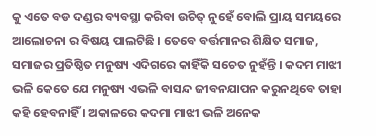କୁ ଏତେ ବଡ ଦଣ୍ଡର ବ୍ୟବସ୍ଥା କରିବା ଉଚିତ୍ ନୁହେଁ ବୋଲି ପ୍ରାୟ ସମୟରେ ଆଲୋଚନା ର ବିଷୟ ପାଲଟିଛି । ତେବେ ବର୍ତ୍ତମାନର ଶିକ୍ଷିତ ସମାଜ, ସମାଜର ପ୍ରତିଷ୍ଠିତ ମନୁଷ୍ୟ ଏଦିଗରେ କାହିଁକି ସଚେତ ନୁହଁନ୍ତି । କଦମ ମାଝୀ ଭଳି କେତେ ଯେ ମନୁଷ୍ୟ ଏଭଳି ବାସନ୍ଦ ଜୀବନଯାପନ କରୁନଥିବେ ତାହା କହି ହେବନାହିଁ । ଅକାଳରେ କଦମା ମାଝୀ ଭଳି ଅନେକ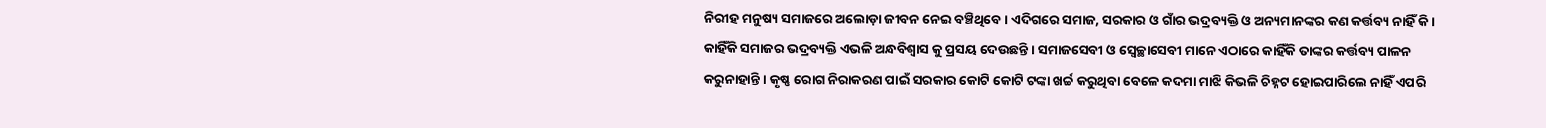ନିରୀହ ମନୁଷ୍ୟ ସମାଜରେ ଅଲୋଡ଼ା ଜୀବନ ନେଇ ବଞ୍ଚିଥିବେ । ଏଦିଗରେ ସମାଜ, ସରକାର ଓ ଗାଁର ଭଦ୍ରବ୍ୟକ୍ତି ଓ ଅନ୍ୟମାନଙ୍କର କଣ କର୍ତ୍ତବ୍ୟ ନାହିଁ କି । କାହିଁକି ସମାଜର ଭଦ୍ରବ୍ୟକ୍ତି ଏଭଳି ଅନ୍ଧବିଶ୍ୱାସ କୁ ପ୍ରସୟ ଦେଉଛନ୍ତି । ସମାଜସେବୀ ଓ ସ୍ଵେଚ୍ଛାସେବୀ ମାନେ ଏଠାରେ କାହିଁକି ତାଙ୍କର କର୍ତ୍ତବ୍ୟ ପାଳନ କରୁନାହାନ୍ତି । କୃଷ୍ଣ ରୋଗ ନିରାକରଣ ପାଇଁ ସରକାର କୋଟି କୋଟି ଟଙ୍କା ଖର୍ଚ୍ଚ କରୁଥିବା ବେଳେ କଦମା ମାଝି କିଭଳି ଚିହ୍ନଟ ହୋଇପାରିଲେ ନାହିଁ ଏପରି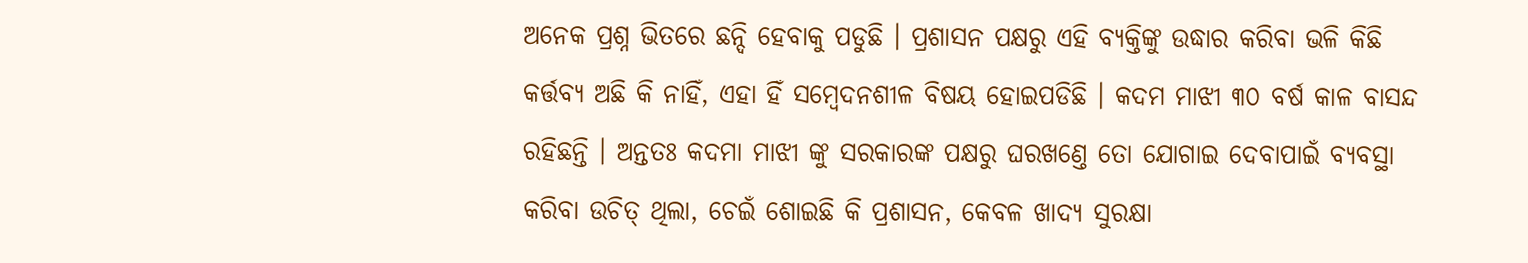ଅନେକ ପ୍ରଶ୍ନ ଭିତରେ ଛନ୍ଦି ହେବାକୁ ପଡୁଛି । ପ୍ରଶାସନ ପକ୍ଷରୁ ଏହି ବ୍ୟକ୍ତିଙ୍କୁ ଉଦ୍ଧାର କରିବା ଭଳି କିଛି କର୍ତ୍ତବ୍ୟ ଅଛି କି ନାହିଁ, ଏହା ହିଁ ସମ୍ବେଦନଶୀଳ ବିଷୟ ହୋଇପଡିଛି । କଦମ ମାଝୀ ୩୦ ବର୍ଷ କାଳ ବାସନ୍ଦ ରହିଛନ୍ତି । ଅନ୍ତତଃ କଦମା ମାଝୀ ଙ୍କୁ ସରକାରଙ୍କ ପକ୍ଷରୁ ଘରଖଣ୍ତେ ତୋ ଯୋଗାଇ ଦେବାପାଇଁ ବ୍ୟବସ୍ଥା କରିବା ଉଚିତ୍ ଥିଲା, ଚେଇଁ ଶୋଇଛି କି ପ୍ରଶାସନ, କେବଳ ଖାଦ୍ୟ ସୁରକ୍ଷା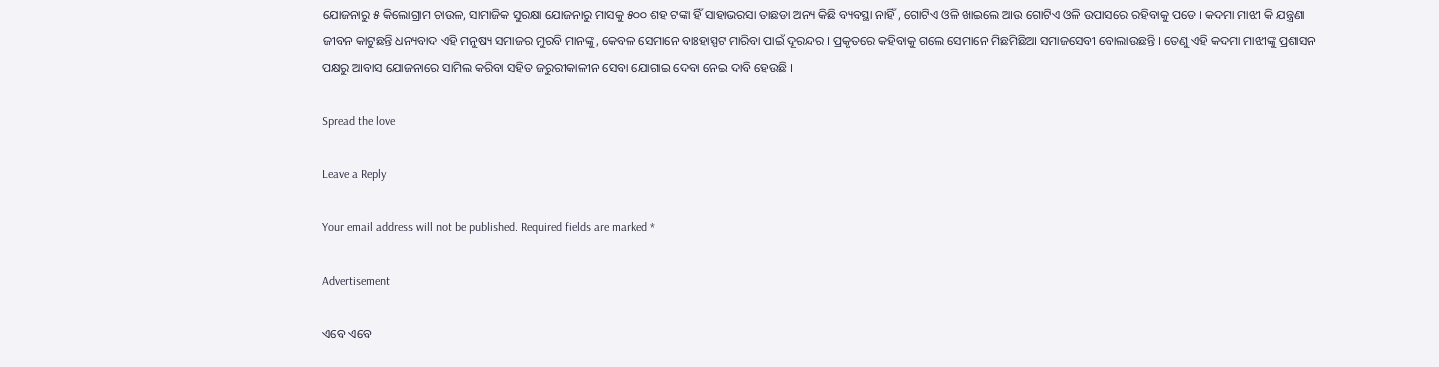ଯୋଜନାରୁ ୫ କିଲୋଗ୍ରାମ ଚାଉଳ, ସାମାଜିକ ସୁରକ୍ଷା ଯୋଜନାରୁ ମାସକୁ ୫୦୦ ଶହ ଟଙ୍କା ହିଁ ସାହାଭରସା ତାଛଡା ଅନ୍ୟ କିଛି ବ୍ୟବସ୍ଥା ନାହିଁ , ଗୋଟିଏ ଓଳି ଖାଇଲେ ଆଉ ଗୋଟିଏ ଓଳି ଉପାସରେ ରହିବାକୁ ପଡେ । କଦମା ମାଝୀ କି ଯନ୍ତ୍ରଣା ଜୀବନ କାଟୁଛନ୍ତି ଧନ୍ୟବାଦ ଏହି ମନୁଷ୍ୟ ସମାଜର ମୁରବି ମାନଙ୍କୁ, କେବଳ ସେମାନେ ବାଃହାସ୍ପଟ ମାରିବା ପାଇଁ ଦୂରନ୍ଦର । ପ୍ରକୃତରେ କହିବାକୁ ଗଲେ ସେମାନେ ମିଛମିଛିଆ ସମାଜସେବୀ ବୋଲାଉଛନ୍ତି । ତେଣୁ ଏହି କଦମା ମାଝୀଙ୍କୁ ପ୍ରଶାସନ ପକ୍ଷରୁ ଆବାସ ଯୋଜନାରେ ସାମିଲ କରିବା ସହିତ ଜରୁରୀକାଳୀନ ସେବା ଯୋଗାଇ ଦେବା ନେଇ ଦାବି ହେଉଛି ।

Spread the love

Leave a Reply

Your email address will not be published. Required fields are marked *

Advertisement

ଏବେ ଏବେ